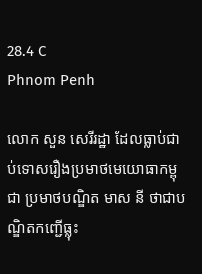28.4 C
Phnom Penh

លោក សួន សេរីរដ្ឋា ដែលធ្លាប់ជាប់ទោសរឿងប្រមាថមេយោធាកម្ពុជា ប្រមាថបណ្ឌិត មាស នី ថាជាបណ្ឌិតកញ្ជើធ្លុះ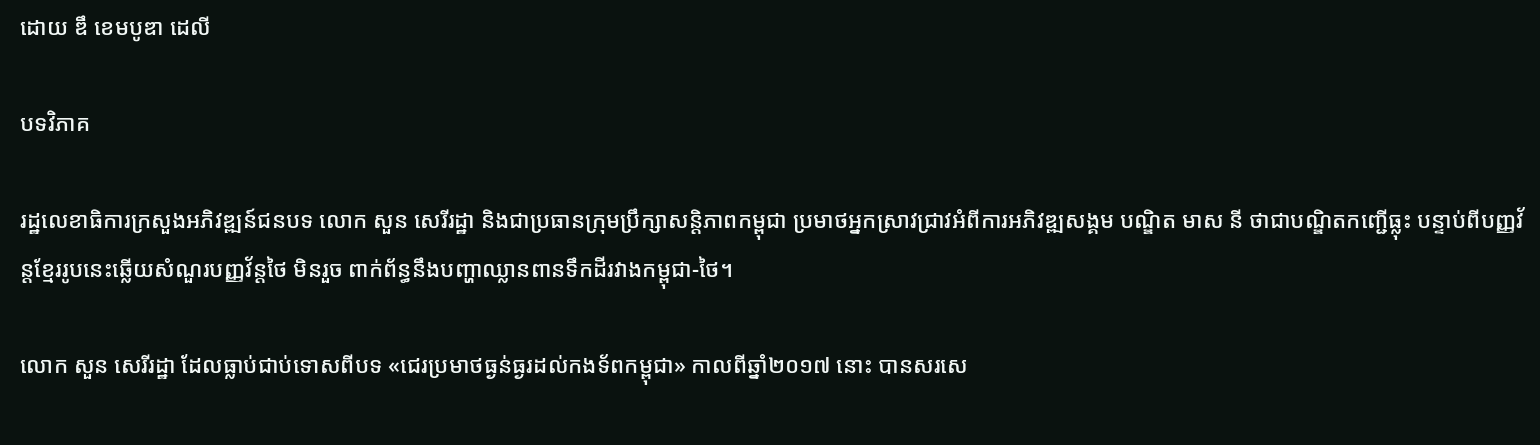ដោយ ឌឹ ខេមបូឌា ដេលី

បទវិភាគ

រដ្ឋលេខាធិការក្រសួងអភិវឌ្ឍន៍ជនបទ លោក សួន សេរីរដ្ឋា និងជាប្រធានក្រុមប្រឹក្សាសន្តិភាពកម្ពុជា ប្រមាថអ្នកស្រាវជ្រាវអំពីការអភិវឌ្ឍសង្គម បណ្ឌិត មាស នី ថាជាបណ្ឌិតកញ្ជើធ្លុះ បន្ទាប់ពីបញ្ញវ័ន្តខ្មែររូបនេះឆ្លើយសំណួរបញ្ញវ័ន្តថៃ មិនរួច ពាក់ព័ន្ធនឹងបញ្ហាឈ្លានពានទឹកដីរវាងកម្ពុជា-ថៃ។

លោក សួន សេរីរដ្ឋា ដែលធ្លាប់ជាប់ទោសពីបទ «ជេរប្រមាថធ្ងន់ធ្ងរដល់កងទ័ពកម្ពុជា» កាលពីឆ្នាំ២០១៧ នោះ បានសរសេ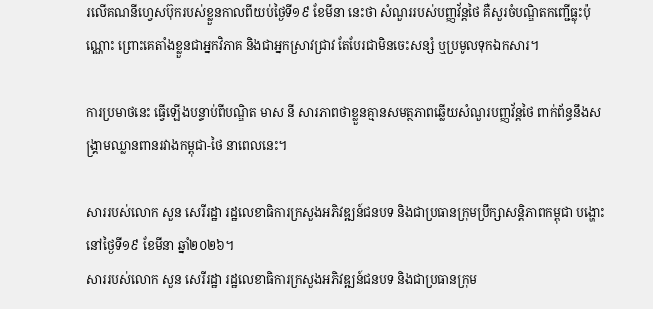រលើគណនីហ្វេសប៊ុករបស់ខ្លួនកាលពីយប់ថ្ងៃទី១៩ ខែមីនា នេះថា សំណួររបស់បញ្ញវ័ន្តថៃ គឺសួរចំបណ្ឌិតកញ្ជើធ្លុះប៉ុណ្ណោះ ព្រោះគេតាំងខ្លួនជាអ្នកវិភាគ និងជាអ្នកស្រាវជ្រាវ តែបែរជាមិនចេះសន្សំ ឬប្រមូលទុកឯកសារ។

ការប្រមាថនេះ ធ្វើឡើងបន្ទាប់ពីបណ្ឌិត មាស នី សារភាពថាខ្លួនគ្មានសមត្ថភាពឆ្លើយសំណួរបញ្ញវ័ន្តថៃ ពាក់ព័ន្ធនឹងសង្គ្រាមឈ្លានពានរវាងកម្ពុជា-ថៃ នាពេលនេះ។

សាររបស់លោក សួន សេរីរដ្ឋា រដ្ឋលេខាធិការក្រសួងអភិវឌ្ឍន៍ជនបទ និងជាប្រធានក្រុមប្រឹក្សាសន្តិភាពកម្ពុជា បង្ហោះនៅថ្ងៃទី១៩ ខែមីនា ឆ្នាំ២០២៦។
សាររបស់លោក សួន សេរីរដ្ឋា រដ្ឋលេខាធិការក្រសួងអភិវឌ្ឍន៍ជនបទ និងជាប្រធានក្រុម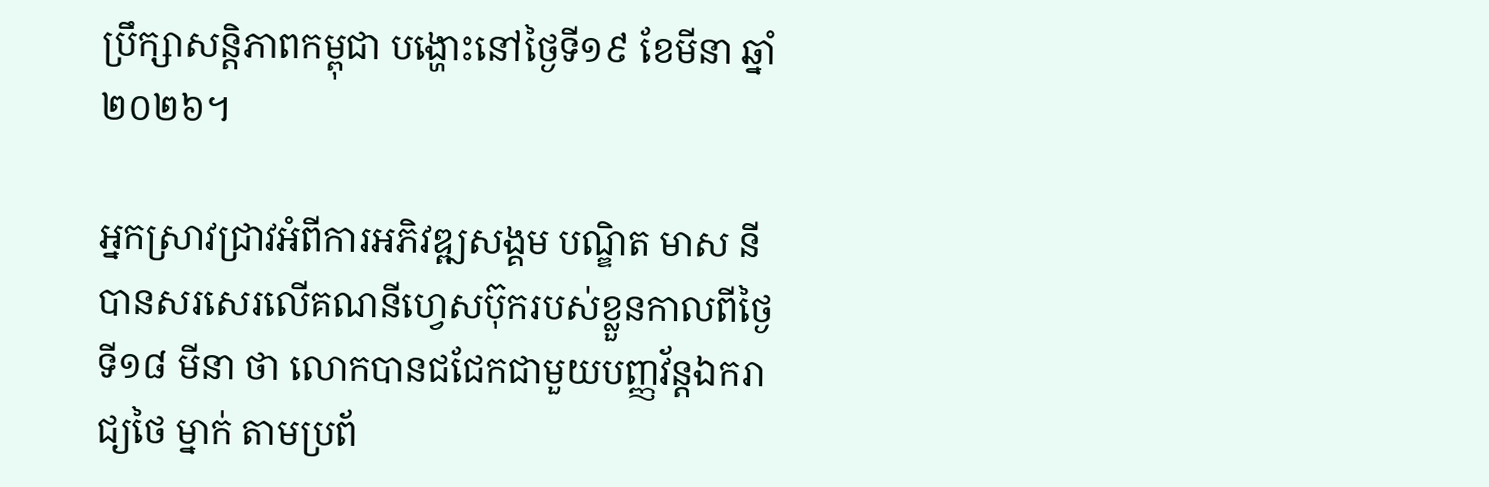ប្រឹក្សាសន្តិភាពកម្ពុជា បង្ហោះនៅថ្ងៃទី១៩ ខែមីនា ឆ្នាំ២០២៦។

អ្នកស្រាវជ្រាវអំពីការអភិវឌ្ឍសង្គម បណ្ឌិត មាស នី បានសរសេរលើគណនីហ្វេសប៊ុករបស់ខ្លួនកាលពីថ្ងៃទី១៨ មីនា ថា លោកបានជជែកជាមួយបញ្ញវ័ន្តឯករាជ្យថៃ ម្នាក់ តាមប្រព័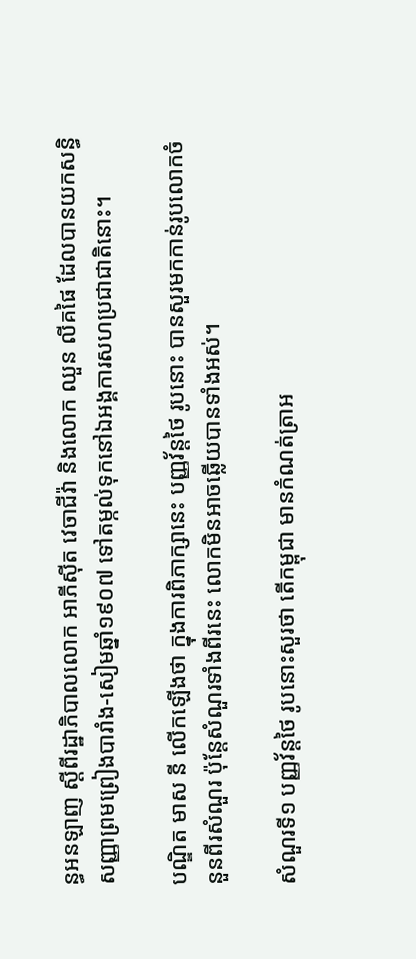ន្ធអនឡាញ ស្ដីពីរដ្ឋាភិបាលលោក អាភីស៊ីត វេចាជីវ៉ា និងលោក ឈួន លីគផៃ ដែលបានយកសន្ធិសញ្ញាព្រមព្រៀងបារាំង-សៀមឆ្នាំ១៩០៧ ទៅតម្កល់ទុកនៅឯអង្គការសហប្រជាជាតិនោះ។

បណ្ឌិត មាស នី លើកឡើងថា ក្នុងការពិភាក្សានេះ បញ្ញវ័ន្តថៃ រូបនោះ បានសួរមកកាន់រូបលោកចំនួនពីរសំណួរ ប៉ុន្តែសំណួរទាំងពីរនេះ លោកមិនអាចឆ្លើយបានទាំងអស់។

សំណួរទី១ បញ្ញវ័ន្តថៃ រូបនោះសួរថា តើកម្ពុជា មានកំណត់ត្រាអ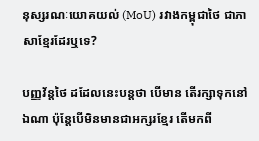នុស្សរណៈយោគយល់ (MoU) រវាងកម្ពុជាថៃ ជាភាសាខ្មែរដែរឬទេ?

បញ្ញវ័ន្តថៃ ដដែលនេះបន្តថា បើមាន តើរក្សាទុកនៅឯណា ប៉ុន្តែបើមិនមានជាអក្សរខ្មែរ តើមកពី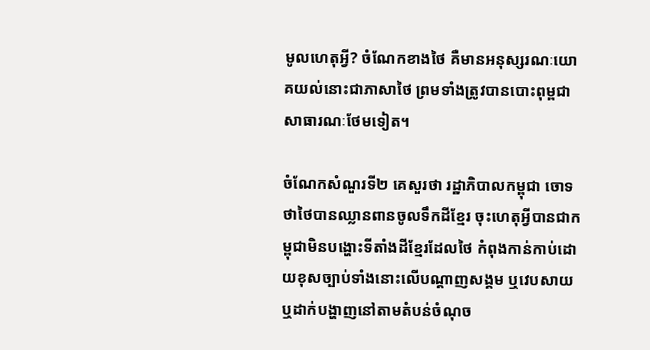មូលហេតុអ្វី? ចំណែកខាងថៃ គឺមានអនុស្សរណៈយោគយល់នោះជាភាសាថៃ ព្រមទាំងត្រូវបានបោះពុម្ពជាសាធារណៈថែមទៀត។

ចំណែកសំណួរទី២ គេសួរថា រដ្ឋាភិបាលកម្ពុជា ចោទថាថៃបានឈ្លានពានចូលទឹកដីខ្មែរ ចុះហេតុអ្វីបានជាកម្ពុជាមិនបង្ហោះទីតាំងដីខ្មែរដែលថៃ កំពុងកាន់កាប់ដោយខុសច្បាប់ទាំងនោះលើបណ្ដាញសង្គម ឬវេបសាយ ឬដាក់បង្ហាញនៅតាមតំបន់ចំណុច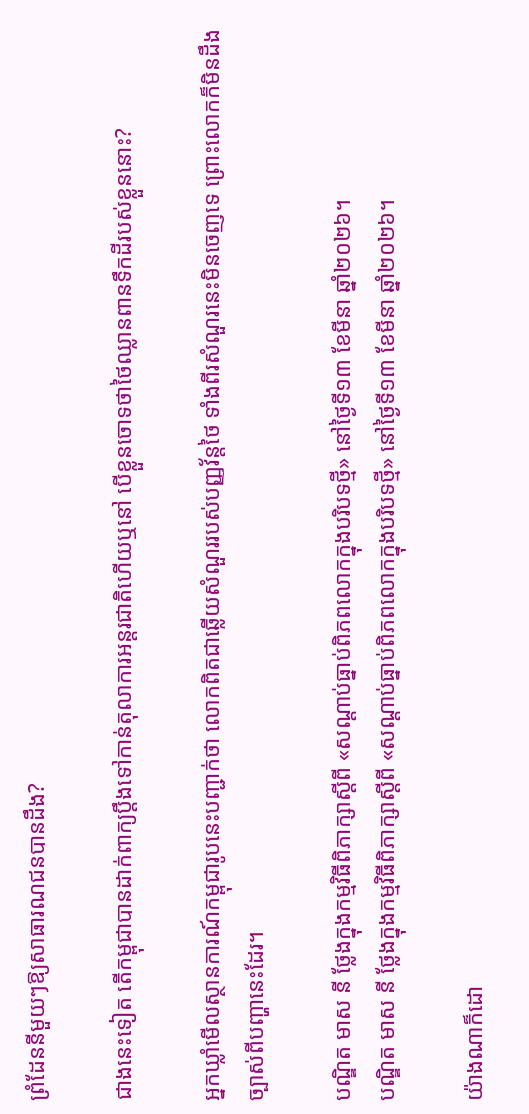ព្រំដែននីមួយៗឱ្យសាធារណជនបានដឹង?

ជាងនេះទៀត តើកម្ពុជាបានដាក់ពាក្យប្តឹងទៅកាន់តុលាការអន្តរជាតិហើយឬនៅ បើខ្លួនចោទថាថៃឈ្លានពានទឹកដីរបស់ខ្លួននោះ?

អ្នកឃ្លាំមើលស្ថានការណ៍កម្ពុជារូបនេះបញ្ជាក់ថា លោកពិតជាឆ្លើយសំណួររបស់បញ្ញវ័ន្តថៃ ទាំងពីរសំណួរនេះមិនចេញទេ ព្រោះលោកក៏មិនដឹងច្បាស់ពីបញ្ហានេះដែរ។

បណ្ឌិត មាស នី ថ្លែងក្នុងកម្មវិធីពិភាក្សាស្ដីពី «សណ្ដាប់ធ្នាប់ពិភពលោកក្នុងបរិបទថ្មី» នៅថ្ងៃទី១៣ ខែមីនា ឆ្នាំ២០២៦។
បណ្ឌិត មាស នី ថ្លែងក្នុងកម្មវិធីពិភាក្សាស្ដីពី «សណ្ដាប់ធ្នាប់ពិភពលោកក្នុងបរិបទថ្មី» នៅថ្ងៃទី១៣ ខែមីនា ឆ្នាំ២០២៦។

យ៉ាងណាក៏ដោ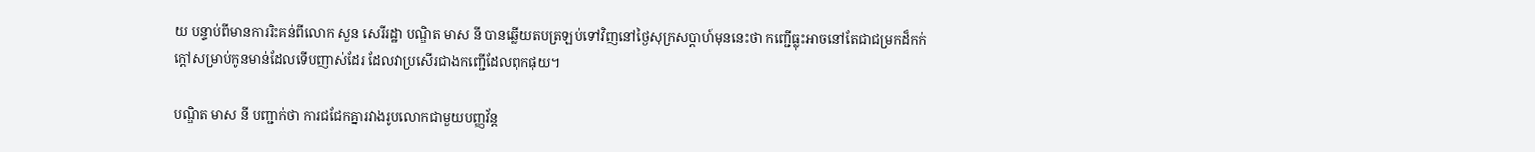យ បន្ទាប់ពីមានការរិះគន់ពីលោក សួន សេរីរដ្ឋា បណ្ឌិត មាស នី បានឆ្លើយតបត្រឡប់ទៅវិញនៅថ្ងៃសុក្រសប្ដាហ៍មុននេះថា កញ្ជើធ្លុះអាចនៅតែជាជម្រកដ៏កក់ក្តៅសម្រាប់កូនមាន់ដែលទើបញាស់ដែរ ដែលវាប្រសើរជាងកញ្ជើដែលពុកផុយ។

បណ្ឌិត មាស នី បញ្ជាក់ថា ការជជែកគ្នារវាងរូបលោកជាមួយបញ្ញវ័ន្ត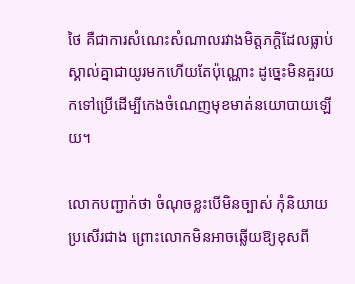ថៃ គឺជាការសំណេះសំណាលរវាងមិត្តភក្ដិដែលធ្លាប់ស្គាល់គ្នាជាយូរមកហើយតែប៉ុណ្ណោះ ដូច្នេះមិនគួរយកទៅប្រើដើម្បីកេងចំណេញមុខមាត់នយោបាយឡើយ។

លោកបញ្ជាក់ថា ចំណុចខ្លះបើមិនច្បាស់ កុំនិយាយប្រសើរជាង ព្រោះលោកមិនអាចឆ្លើយឱ្យខុសពី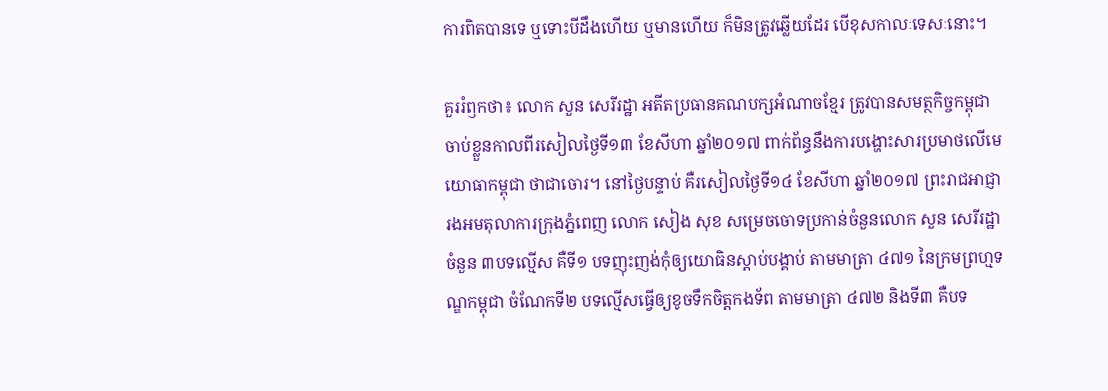ការពិតបានទេ ឬទោះបីដឹងហើយ ឬមានហើយ ក៏មិនត្រូវឆ្លើយដែរ បើខុសកាលៈទេសៈនោះ។

គួររំឭកថា៖ លោក សួន សេរីរដ្ឋា អតីតប្រធានគណបក្សអំណាចខ្មែរ ត្រូវបានសមត្ថកិច្ចកម្ពុជាចាប់ខ្លួនកាលពីរសៀលថ្ងៃទី១៣ ខែសីហា ឆ្នាំ២០១៧ ពាក់ព័ន្ធនឹងការបង្ហោះសារប្រមាថលើមេយោធាកម្ពុជា ថាជាចោរ។ នៅថ្ងៃបន្ទាប់ គឺរសៀលថ្ងៃទី១៤ ខែសីហា ឆ្នាំ២០១៧ ព្រះរាជអាជ្ញារងអមតុលាការក្រុងភ្នំពេញ លោក សៀង សុខ សម្រេចចោទប្រកាន់ចំនួនលោក សួន សេរីរដ្ឋា ចំនួន ៣បទល្មើស គឺទី១ បទញុះញង់កុំឲ្យយោធិនស្តាប់បង្គាប់ តាមមាត្រា ៤៧១ នៃក្រមព្រហ្មទណ្ឌកម្ពុជា ចំណែកទី២ បទល្មើសធ្វើឲ្យខូចទឹកចិត្តកងទ័ព តាមមាត្រា ៤៧២ និងទី៣ គឺបទ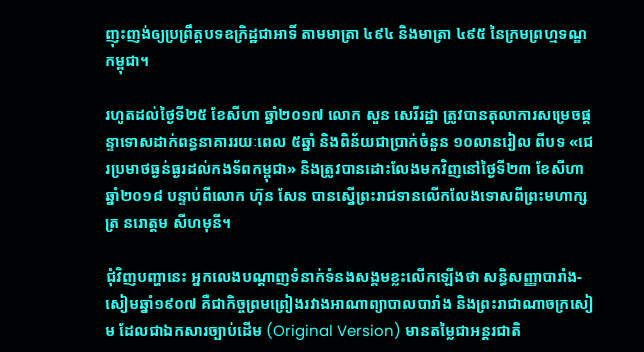ញុះញង់ឲ្យប្រព្រឹត្តបទឧក្រិដ្ឋជាអាទិ៍ តាមមាត្រា ៤៩៤ និងមាត្រា ៤៩៥ នៃក្រមព្រហ្មទណ្ឌកម្ពុជា។

រហូតដល់ថ្ងៃទី២៥ ខែសីហា ឆ្នាំ២០១៧ លោក សួន សេរីរដ្ឋា ត្រូវបានតុលាការសម្រេចផ្ដន្ទាទោសដាក់ពន្ធនាគាររយៈពេល ៥ឆ្នាំ និងពិន័យជាប្រាក់ចំនួន ១០លានរៀល ពីបទ «ជេរប្រមាថធ្ងន់ធ្ងរដល់កងទ័ពកម្ពុជា» និងត្រូវបានដោះលែងមកវិញនៅថ្ងៃទី២៣ ខែសីហា ឆ្នាំ២០១៨ បន្ទាប់ពីលោក ហ៊ុន សែន បានស្នើព្រះរាជទានលើកលែងទោសពីព្រះមហាក្សត្រ នរោត្តម សីហមុនី។

ជុំវិញបញ្ហានេះ អ្នកលេងបណ្ដាញទំនាក់ទំនងសង្គមខ្លះលើកឡើងថា សន្ធិសញ្ញាបារាំង-សៀមឆ្នាំ១៩០៧ គឺជាកិច្ចព្រមព្រៀងរវាងអាណាព្យាបាលបារាំង និងព្រះរាជាណាចក្រសៀម ដែលជាឯកសារច្បាប់ដើម (Original Version) មានតម្លៃជាអន្តរជាតិ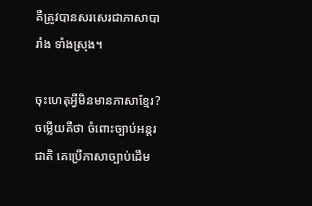គឺត្រូវបានសរសេរជាភាសាបារាំង ទាំងស្រុង។

ចុះហេតុអ្វីមិនមានភាសាខ្មែរ? ចម្លើយគឺថា ចំពោះច្បាប់អន្តរជាតិ គេប្រើភាសាច្បាប់ដើម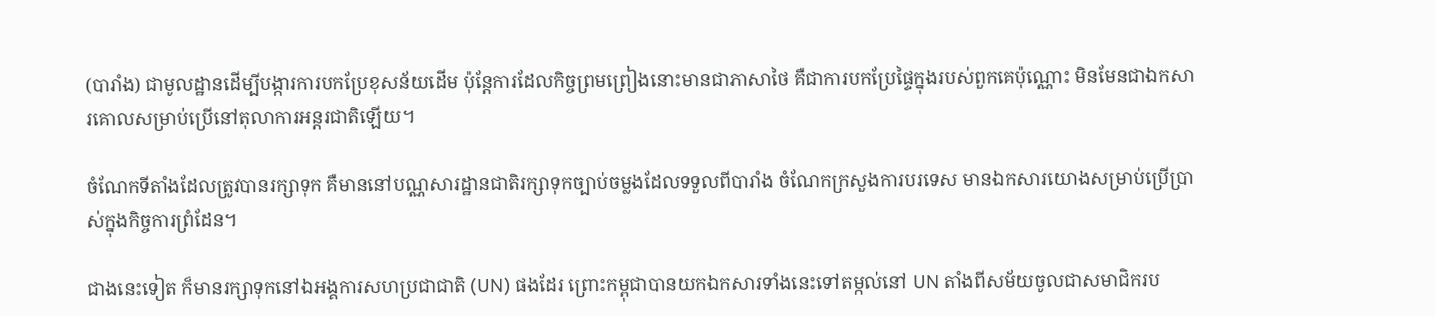(បារាំង) ជាមូលដ្ឋានដើម្បីបង្ការការបកប្រែខុសន័យដើម ប៉ុន្តែការដែលកិច្ចព្រមព្រៀងនោះមានជាភាសាថៃ គឺជាការបកប្រែផ្ទៃក្នុងរបស់ពួកគេប៉ុណ្ណោះ មិនមែនជាឯកសារគោលសម្រាប់ប្រើនៅតុលាការអន្តរជាតិឡើយ។

ចំណែកទីតាំងដែលត្រូវបានរក្សាទុក គឺមាននៅបណ្ណសារដ្ឋានជាតិរក្សាទុកច្បាប់ចម្លងដែលទទួលពីបារាំង ចំណែកក្រសួងការបរទេស មានឯកសារយោងសម្រាប់ប្រើប្រាស់ក្នុងកិច្ចការព្រំដែន។

ជាងនេះទៀត ក៏មានរក្សាទុកនៅឯអង្គការសហប្រជាជាតិ (UN) ផងដែរ ព្រោះកម្ពុជាបានយកឯកសារទាំងនេះទៅតម្កល់នៅ UN តាំងពីសម័យចូលជាសមាជិករប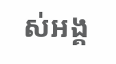ស់អង្គ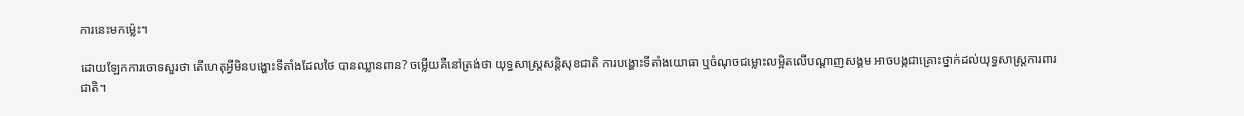ការនេះមកម្ល៉េះ។

ដោយឡែកការចោទសួរថា តើហេតុអ្វីមិនបង្ហោះទីតាំងដែលថៃ បានឈ្លានពាន? ចម្លើយគឺនៅត្រង់ថា យុទ្ធសាស្ត្រសន្តិសុខជាតិ ការបង្ហោះទីតាំងយោធា ឬចំណុចជម្លោះលម្អិតលើបណ្ដាញសង្គម អាចបង្កជាគ្រោះថ្នាក់ដល់យុទ្ធសាស្ត្រការពារជាតិ។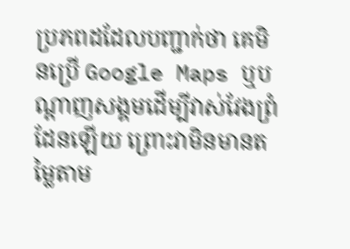ប្រភពដដែលបញ្ជាក់ថា គេមិនប្រើ Google Maps ឬបណ្ដាញសង្គមដើម្បីវាស់វែងព្រំដែនឡើយ ព្រោះវាមិនមានតម្លៃតាម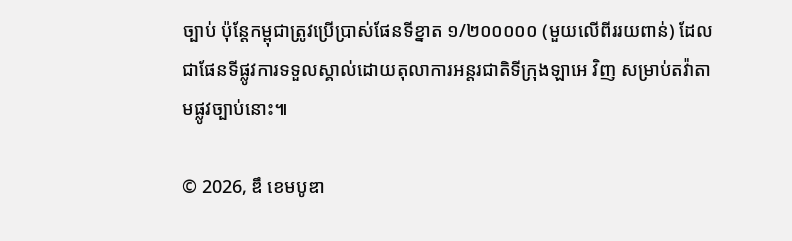ច្បាប់ ប៉ុន្តែកម្ពុជាត្រូវប្រើប្រាស់ផែនទីខ្នាត ១/២០០០០០ (មួយលើពីររយពាន់) ដែលជាផែនទីផ្លូវការទទួលស្គាល់ដោយតុលាការអន្តរជាតិទីក្រុងឡាអេ វិញ សម្រាប់តវ៉ាតាមផ្លូវច្បាប់នោះ៕

© 2026, ឌឹ ខេមបូឌា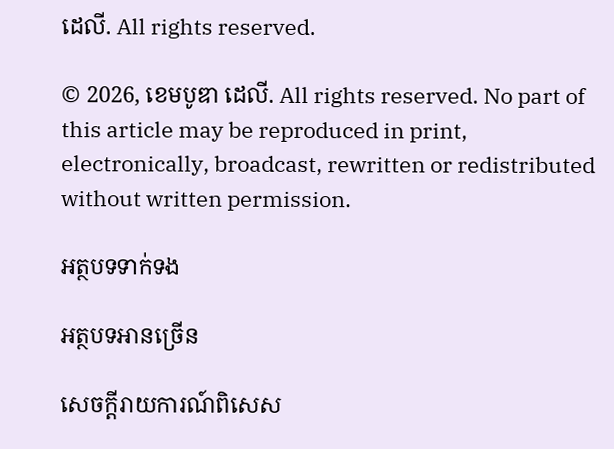ដេលី. All rights reserved.

© 2026, ខេមបូឌា ដេលី. All rights reserved. No part of this article may be reproduced in print, electronically, broadcast, rewritten or redistributed without written permission.

អត្ថបទទាក់ទង

អត្ថបទអានច្រើន

សេចក្ដីរាយការណ៍ពិសេស